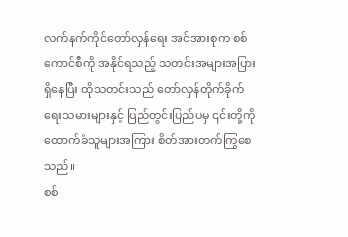လက်နက်ကိုင်တော်လှန်ရေး အင်အားစုက စစ်ကောင်စီကို အနိုင်ရသည့် သတင်းအများအပြား ရှိနေပြီး ထိုသတင်းသည် တော်လှန်တိုက်ခိုက်ရေးသမားများနှင့် ပြည်တွင်းပြည်ပမှ ၎င်းတို့ကို ထောက်ခံသူများအကြား စိတ်အားတက်ကြွစေသည်။
စစ်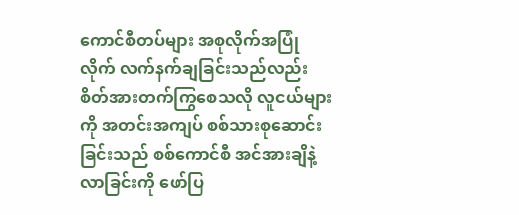ကောင်စီတပ်များ အစုလိုက်အပြုံလိုက် လက်နက်ချခြင်းသည်လည်း စိတ်အားတက်ကြွစေသလို လူငယ်များကို အတင်းအကျပ် စစ်သားစုဆောင်းခြင်းသည် စစ်ကောင်စီ အင်အားချိနဲ့လာခြင်းကို ဖော်ပြ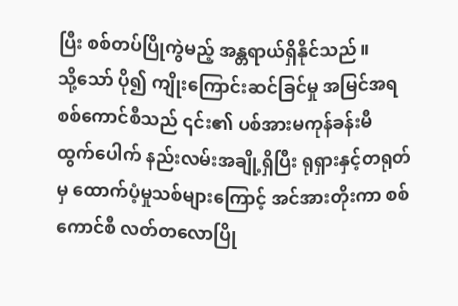ပြီး စစ်တပ်ပြိုကွဲမည့် အန္တရာယ်ရှိနိုင်သည်။
သို့သော် ပို၍ ကျိုးကြောင်းဆင်ခြင်မှု အမြင်အရ စစ်ကောင်စီသည် ၎င်း၏ ပစ်အားမကုန်ခန်းမီ ထွက်ပေါက် နည်းလမ်းအချို့ရှိပြီး ရုရှားနှင့်တရုတ်မှ ထောက်ပံ့မှုသစ်များကြောင့် အင်အားတိုးကာ စစ်ကောင်စီ လတ်တလောပြို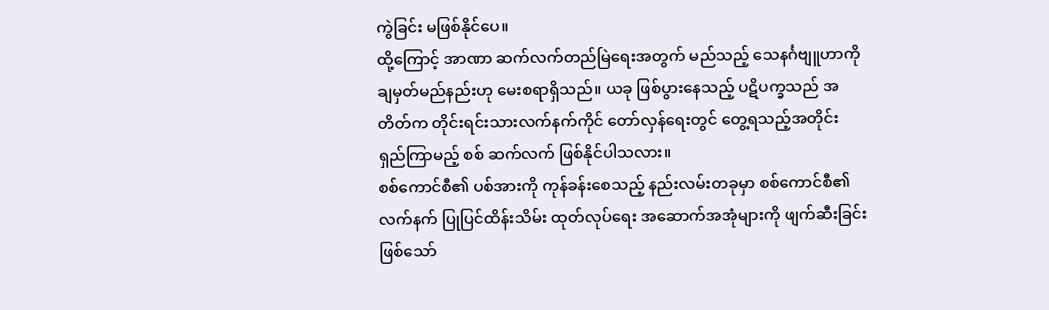ကွဲခြင်း မဖြစ်နိုင်ပေ။
ထို့ကြောင့် အာဏာ ဆက်လက်တည်မြဲရေးအတွက် မည်သည့် သေနင်္ဂဗျူဟာကို ချမှတ်မည်နည်းဟု မေးစရာရှိသည်။ ယခု ဖြစ်ပွားနေသည့် ပဋိပက္ခသည် အတိတ်က တိုင်းရင်းသားလက်နက်ကိုင် တော်လှန်ရေးတွင် တွေ့ရသည့်အတိုင်း ရှည်ကြာမည့် စစ် ဆက်လက် ဖြစ်နိုင်ပါသလား။
စစ်ကောင်စီ၏ ပစ်အားကို ကုန်ခန်းစေသည့် နည်းလမ်းတခုမှာ စစ်ကောင်စီ၏ လက်နက် ပြုပြင်ထိန်းသိမ်း ထုတ်လုပ်ရေး အဆောက်အအုံများကို ဖျက်ဆီးခြင်း ဖြစ်သော်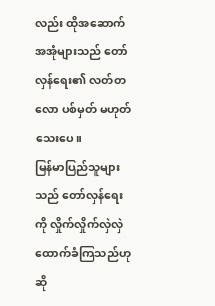လည်း ထိုအဆောက်အအုံများသည် တော်လှန်ရေး၏ လတ်တလော ပစ်မှတ် မဟုတ်သေးပေ။
မြန်မာပြည်သူများသည် တော်လှန်ရေးကို လှိုက်လှိုက်လှဲလှဲ ထောက်ခံကြသည်ဟု ဆို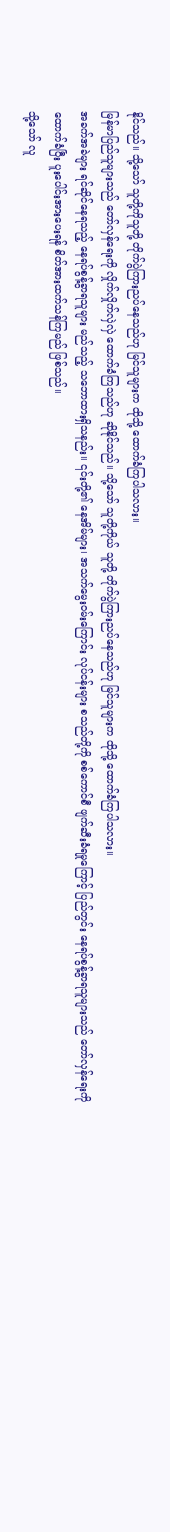နိုင်သည်။ သို့သော် သူတို့ကိုသူတို့ တိုက်ပွဲကြားညပ်နေသည်ဟု မြင်သူများက ထိုသို့ ထောက်ခံကြပါသလား။
မြန်မာပြည်သူများသည် တော်လှန်ရေးကို လှိုက်လှိုက်လှဲလှဲ ထောက်ခံကြသည်ဟု ဆိုနိုင်သည်။ သို့သော် သူတို့ကိုယ် သူတို့ တိုက်ပွဲကြားညပ်နေသည်ဟု မြင်သူများက ထိုသို့ ထောက်ခံကြပါသလား။
အခက်အခဲများ ရင်ဆိုင်နေရသည့် နေရပ်စွန့်ခွာရသူများ မည်သည့် သဘောထားရှိသနည်း။ ၎င်းတို့၏ နေအိမ်များ၊ အသက်မွေးဝမ်းကြောင်း လုပ်ငန်းများ စသည်တို့ကို စစ်ကောင်စီ ဖျက်ဆီးခံရမှုကြောင့် ပြည်တွင်း နေရပ်စွန့်ခွာရသူများသည် တော်လှန်ရေးကို ထောက်ခံပြီး ပူးပေါင်းအားပေးရန် စိတ်အားထက်သန်ကြမည် ဖြစ်သည်။
သို့သော် လူ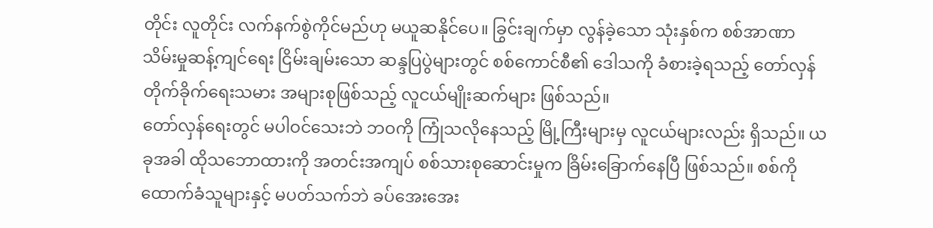တိုင်း လူတိုင်း လက်နက်စွဲကိုင်မည်ဟု မယူဆနိုင်ပေ။ ခြွင်းချက်မှာ လွန်ခဲ့သော သုံးနှစ်က စစ်အာဏာသိမ်းမှုဆန့်ကျင်ရေး ငြိမ်းချမ်းသော ဆန္ဒပြပွဲများတွင် စစ်ကောင်စီ၏ ဒေါသကို ခံစားခဲ့ရသည့် တော်လှန်တိုက်ခိုက်ရေးသမား အများစုဖြစ်သည့် လူငယ်မျိုးဆက်များ ဖြစ်သည်။
တော်လှန်ရေးတွင် မပါဝင်သေးဘဲ ဘဝကို ကြုံသလိုနေသည့် မြို့ကြီးများမှ လူငယ်များလည်း ရှိသည်။ ယခုအခါ ထိုသဘောထားကို အတင်းအကျပ် စစ်သားစုဆောင်းမှုက ခြိမ်းခြောက်နေပြီ ဖြစ်သည်။ စစ်ကို ထောက်ခံသူများနှင့် မပတ်သက်ဘဲ ခပ်အေးအေး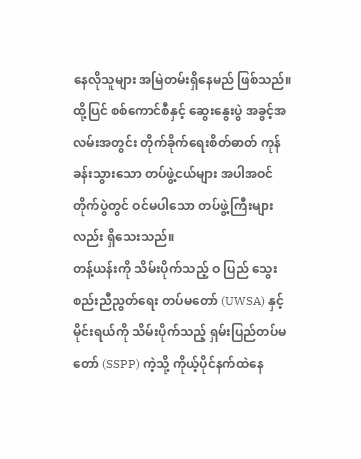နေလိုသူများ အမြဲတမ်းရှိနေမည် ဖြစ်သည်။
ထို့ပြင် စစ်ကောင်စီနှင့် ဆွေးနွေးပွဲ အခွင့်အလမ်းအတွင်း တိုက်ခိုက်ရေးစိတ်ဓာတ် ကုန်ခန်းသွားသော တပ်ဖွဲ့ငယ်များ အပါအဝင် တိုက်ပွဲတွင် ဝင်မပါသော တပ်ဖွဲ့ကြီးများလည်း ရှိသေးသည်။
တန့်ယန်းကို သိမ်းပိုက်သည့် ဝ ပြည် သွေးစည်းညီညွတ်ရေး တပ်မတော် (UWSA) နှင့် မိုင်းရယ်ကို သိမ်းပိုက်သည့် ရှမ်းပြည်တပ်မတော် (SSPP) ကဲ့သို့ ကိုယ့်ပိုင်နက်ထဲနေ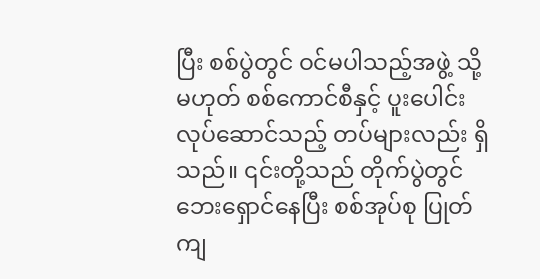ပြီး စစ်ပွဲတွင် ဝင်မပါသည့်အဖွဲ့ သို့မဟုတ် စစ်ကောင်စီနှင့် ပူးပေါင်းလုပ်ဆောင်သည့် တပ်များလည်း ရှိသည်။ ၎င်းတို့သည် တိုက်ပွဲတွင် ဘေးရှောင်နေပြီး စစ်အုပ်စု ပြုတ်ကျ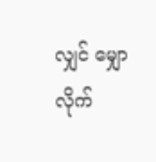လျှင် မျှောလိုက်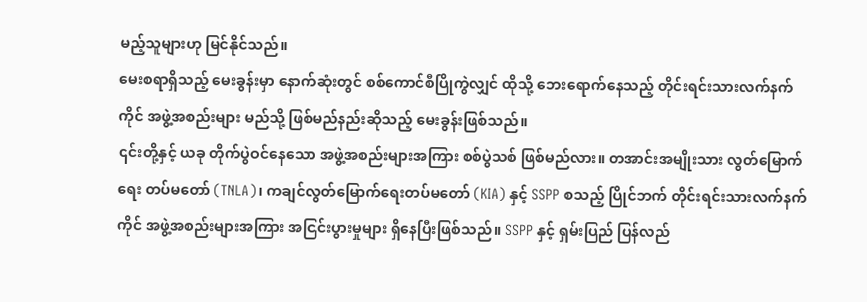မည့်သူများဟု မြင်နိုင်သည်။
မေးစရာရှိသည့် မေးခွန်းမှာ နောက်ဆုံးတွင် စစ်ကောင်စီပြိုကွဲလျှင် ထိုသို့ ဘေးရောက်နေသည့် တိုင်းရင်းသားလက်နက်ကိုင် အဖွဲ့အစည်းများ မည်သို့ ဖြစ်မည်နည်းဆိုသည့် မေးခွန်းဖြစ်သည်။
၎င်းတို့နှင့် ယခု တိုက်ပွဲဝင်နေသော အဖွဲ့အစည်းများအကြား စစ်ပွဲသစ် ဖြစ်မည်လား။ တအာင်းအမျိုးသား လွတ်မြောက်ရေး တပ်မတော် (TNLA)၊ ကချင်လွတ်မြောက်ရေးတပ်မတော် (KIA) နှင့် SSPP စသည့် ပြိုင်ဘက် တိုင်းရင်းသားလက်နက်ကိုင် အဖွဲ့အစည်းများအကြား အငြင်းပွားမှုများ ရှိနေပြီးဖြစ်သည်။ SSPP နှင့် ရှမ်းပြည် ပြန်လည်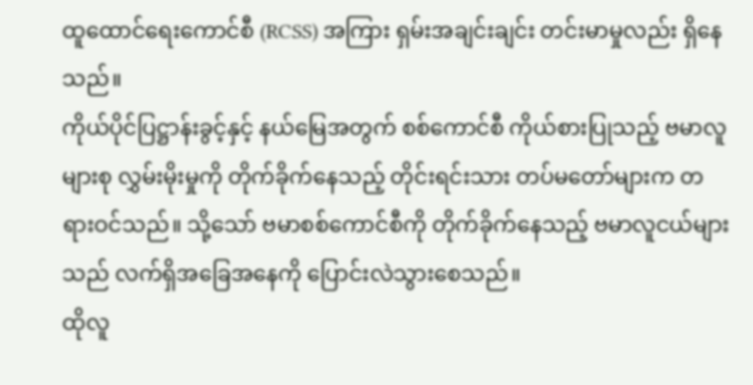ထူထောင်ရေးကောင်စီ (RCSS) အကြား ရှမ်းအချင်းချင်း တင်းမာမှုလည်း ရှိနေသည်။
ကိုယ်ပိုင်ပြဋ္ဌာန်းခွင့်နှင့် နယ်မြေအတွက် စစ်ကောင်စီ ကိုယ်စားပြုသည့် ဗမာလူများစု လွှမ်းမိုးမှုကို တိုက်ခိုက်နေသည့် တိုင်းရင်းသား တပ်မတော်များက တရားဝင်သည်။ သို့သော် ဗမာစစ်ကောင်စီကို တိုက်ခိုက်နေသည့် ဗမာလူငယ်များသည် လက်ရှိအခြေအနေကို ပြောင်းလဲသွားစေသည်။
ထိုလူ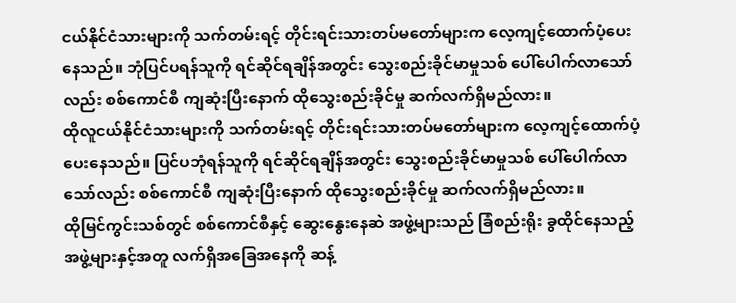ငယ်နိုင်ငံသားများကို သက်တမ်းရင့် တိုင်းရင်းသားတပ်မတော်များက လေ့ကျင့်ထောက်ပံ့ပေးနေသည်။ ဘုံပြင်ပရန်သူကို ရင်ဆိုင်ရချိန်အတွင်း သွေးစည်းခိုင်မာမှုသစ် ပေါ်ပေါက်လာသော်လည်း စစ်ကောင်စီ ကျဆုံးပြီးနောက် ထိုသွေးစည်းခိုင်မှု ဆက်လက်ရှိမည်လား။
ထိုလူငယ်နိုင်ငံသားများကို သက်တမ်းရင့် တိုင်းရင်းသားတပ်မတော်များက လေ့ကျင့်ထောက်ပံ့ပေးနေသည်။ ပြင်ပဘုံရန်သူကို ရင်ဆိုင်ရချိန်အတွင်း သွေးစည်းခိုင်မာမှုသစ် ပေါ်ပေါက်လာသော်လည်း စစ်ကောင်စီ ကျဆုံးပြီးနောက် ထိုသွေးစည်းခိုင်မှု ဆက်လက်ရှိမည်လား။
ထိုမြင်ကွင်းသစ်တွင် စစ်ကောင်စီနှင့် ဆွေးနွေးနေဆဲ အဖွဲ့များသည် ခြံစည်းရိုး ခွထိုင်နေသည့် အဖွဲ့များနှင့်အတူ လက်ရှိအခြေအနေကို ဆန့်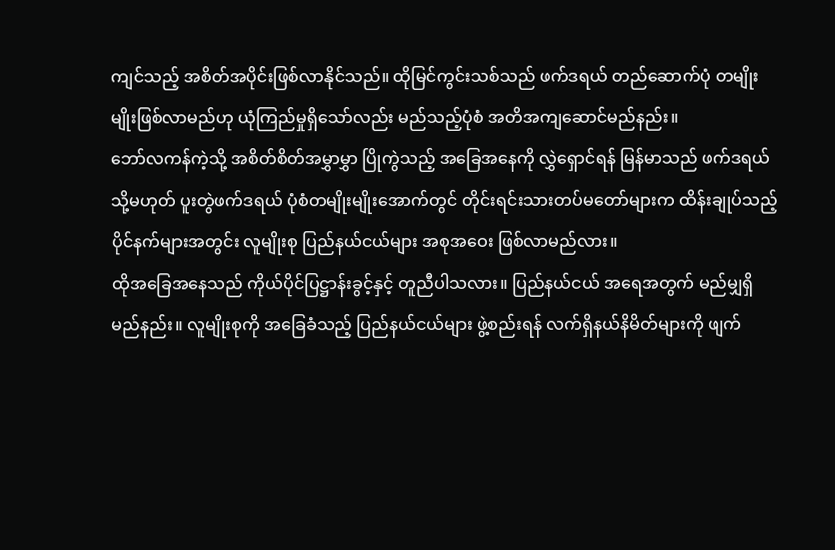ကျင်သည့် အစိတ်အပိုင်းဖြစ်လာနိုင်သည်။ ထိုမြင်ကွင်းသစ်သည် ဖက်ဒရယ် တည်ဆောက်ပုံ တမျိုးမျိုးဖြစ်လာမည်ဟု ယုံကြည်မှုရှိသော်လည်း မည်သည့်ပုံစံ အတိအကျဆောင်မည်နည်း။
ဘော်လကန်ကဲ့သို့ အစိတ်စိတ်အမွှာမွှာ ပြိုကွဲသည့် အခြေအနေကို လွှဲရှောင်ရန် မြန်မာသည် ဖက်ဒရယ် သို့မဟုတ် ပူးတွဲဖက်ဒရယ် ပုံစံတမျိုးမျိုးအောက်တွင် တိုင်းရင်းသားတပ်မတော်များက ထိန်းချုပ်သည့် ပိုင်နက်များအတွင်း လူမျိုးစု ပြည်နယ်ငယ်များ အစုအဝေး ဖြစ်လာမည်လား။
ထိုအခြေအနေသည် ကိုယ်ပိုင်ပြဋ္ဌာန်းခွင့်နှင့် တူညီပါသလား။ ပြည်နယ်ငယ် အရေအတွက် မည်မျှရှိမည်နည်း။ လူမျိုးစုကို အခြေခံသည့် ပြည်နယ်ငယ်များ ဖွဲ့စည်းရန် လက်ရှိနယ်နိမိတ်များကို ဖျက်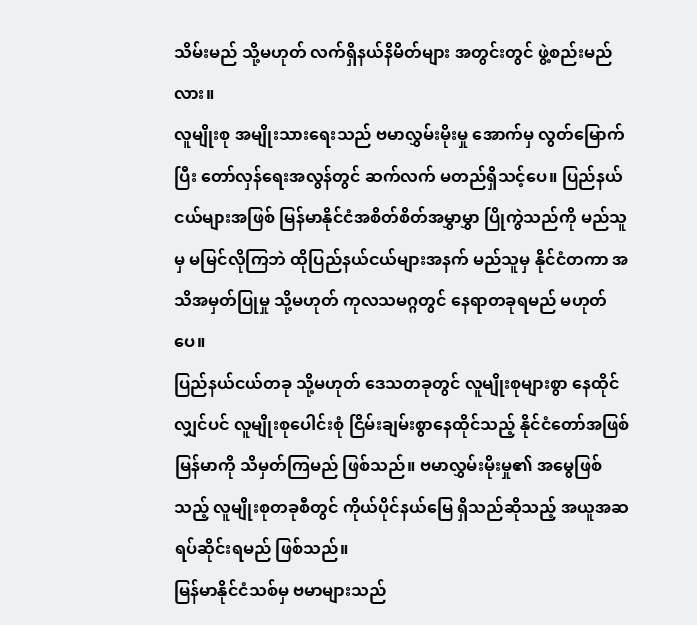သိမ်းမည် သို့မဟုတ် လက်ရှိနယ်နိမိတ်များ အတွင်းတွင် ဖွဲ့စည်းမည်လား။
လူမျိုးစု အမျိုးသားရေးသည် ဗမာလွှမ်းမိုးမှု အောက်မှ လွတ်မြောက်ပြီး တော်လှန်ရေးအလွန်တွင် ဆက်လက် မတည်ရှိသင့်ပေ။ ပြည်နယ်ငယ်များအဖြစ် မြန်မာနိုင်ငံအစိတ်စိတ်အမွှာမွှာ ပြိုကွဲသည်ကို မည်သူမှ မမြင်လိုကြဘဲ ထိုပြည်နယ်ငယ်များအနက် မည်သူမှ နိုင်ငံတကာ အသိအမှတ်ပြုမှု သို့မဟုတ် ကုလသမဂ္ဂတွင် နေရာတခုရမည် မဟုတ်ပေ။
ပြည်နယ်ငယ်တခု သို့မဟုတ် ဒေသတခုတွင် လူမျိုးစုများစွာ နေထိုင်လျှင်ပင် လူမျိုးစုပေါင်းစုံ ငြိမ်းချမ်းစွာနေထိုင်သည့် နိုင်ငံတော်အဖြစ် မြန်မာကို သိမှတ်ကြမည် ဖြစ်သည်။ ဗမာလွှမ်းမိုးမှု၏ အမွေဖြစ်သည့် လူမျိုးစုတခုစီတွင် ကိုယ်ပိုင်နယ်မြေ ရှိသည်ဆိုသည့် အယူအဆ ရပ်ဆိုင်းရမည် ဖြစ်သည်။
မြန်မာနိုင်ငံသစ်မှ ဗမာများသည်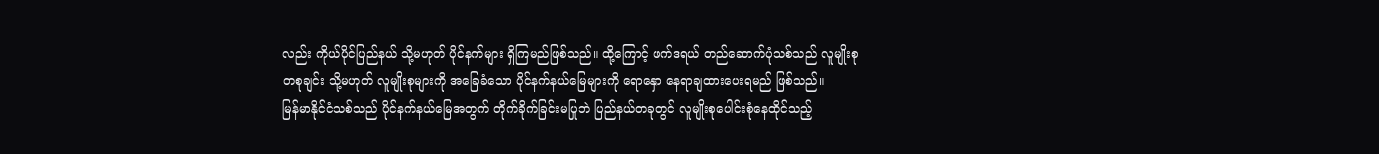လည်း ကိုယ်ပိုင်ပြည်နယ် သို့မဟုတ် ပိုင်နက်များ ရှိကြမည်ဖြစ်သည်။ ထို့ကြောင့် ဖက်ဒရယ် တည်ဆောက်ပုံသစ်သည် လူမျိုးစု တစုချင်း သို့မဟုတ် လူမျိုးစုများကို အခြေခံသော ပိုင်နက်နယ်မြေများကို ရောနှော နေရာချထားပေးရမည် ဖြစ်သည်။
မြန်မာနိုင်ငံသစ်သည် ပိုင်နက်နယ်မြေအတွက် တိုက်ခိုက်ခြင်းမပြုဘဲ ပြည်နယ်တခုတွင် လူမျိုးစုပေါင်းစုံနေထိုင်သည့်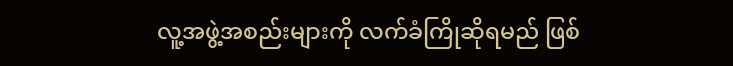လူ့အဖွဲ့အစည်းများကို လက်ခံကြိုဆိုရမည် ဖြစ်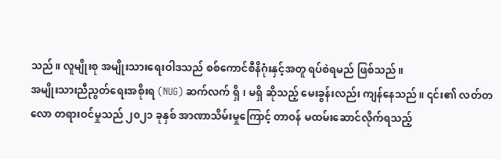သည်။ လူမျိုးစု အမျိုးသားရေးဝါဒသည် စစ်ကောင်စီနိဂုံးနှင့်အတူ ရပ်စဲရမည် ဖြစ်သည်။
အမျိုးသားညီညွတ်ရေးအစိုးရ (NUG) ဆက်လက် ရှိ၊ မရှိ ဆိုသည့် မေးခွန်းလည်း ကျန်နေသည်။ ၎င်း၏ လတ်တလော တရားဝင်မှုသည် ၂၀၂၁ ခုနှစ် အာဏာသိမ်းမှုကြောင့် တာဝန် မထမ်းဆောင်လိုက်ရသည့်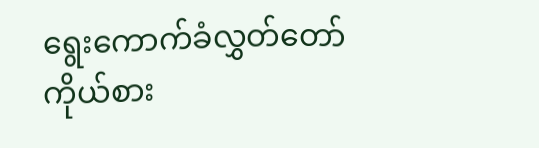ရွေးကောက်ခံလွှတ်တော် ကိုယ်စား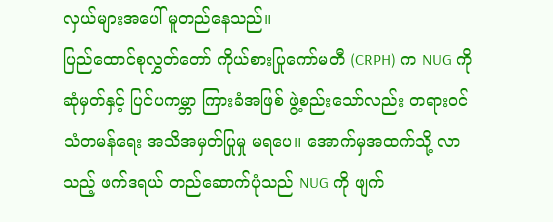လှယ်များအပေါ် မူတည်နေသည်။
ပြည်ထောင်စုလွှတ်တော် ကိုယ်စားပြုကော်မတီ (CRPH) က NUG ကို ဆုံမှတ်နှင့် ပြင်ပကမ္ဘာ ကြားခံအဖြစ် ဖွဲ့စည်းသော်လည်း တရားဝင်သံတမန်ရေး အသိအမှတ်ပြုမှု မရပေ။ အောက်မှအထက်သို့ လာသည့် ဖက်ဒရယ် တည်ဆောက်ပုံသည် NUG ကို ဖျက်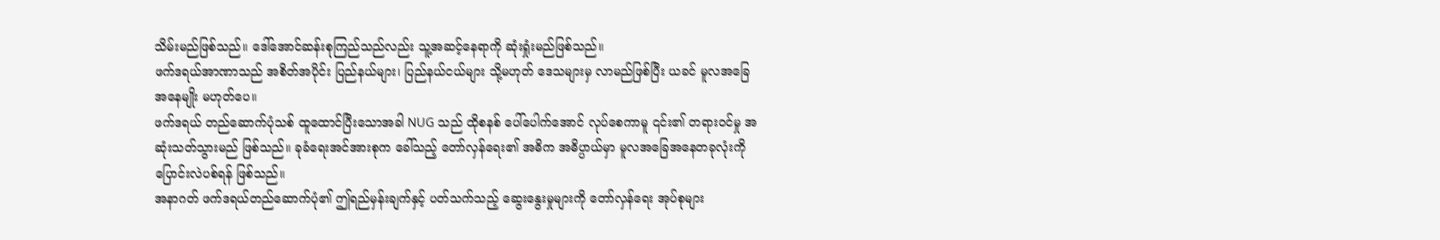သိမ်းမည်ဖြစ်သည်။ ဒေါ်အောင်ဆန်းစုကြည်သည်လည်း သူ့အဆင့်နေရာကို ဆုံးရှုံးမည်ဖြစ်သည်။
ဖက်ဒရယ်အာဏာသည် အစိတ်အပိုင်း ပြည်နယ်များ၊ ပြည်နယ်ငယ်များ သို့မဟုတ် ဒေသများမှ လာမည်ဖြစ်ပြီး ယခင် မူလအခြေအနေမျိုး မဟုတ်ပေ။
ဖက်ဒရယ် တည်ဆောက်ပုံသစ် ထူထောင်ပြီးသောအခါ NUG သည် ထိုစနစ် ပေါ်ပေါက်အောင် လုပ်စေကာမူ ၎င်း၏ တရားဝင်မှု အဆုံးသတ်သွားမည် ဖြစ်သည်။ ခုခံရေးအင်အားစုက ခေါ်သည့် တော်လှန်ရေး၏ အဓိက အဓိပ္ပာယ်မှာ မူလအခြေအနေတခုလုံးကို ပြောင်းလဲပစ်ရန် ဖြစ်သည်။
အနာဂတ် ဖက်ဒရယ်တည်ဆောက်ပုံ၏ ဤရည်မှန်းချက်နှင့် ပတ်သက်သည့် ဆွေးနွေးမှုများကို တော်လှန်ရေး အုပ်စုများ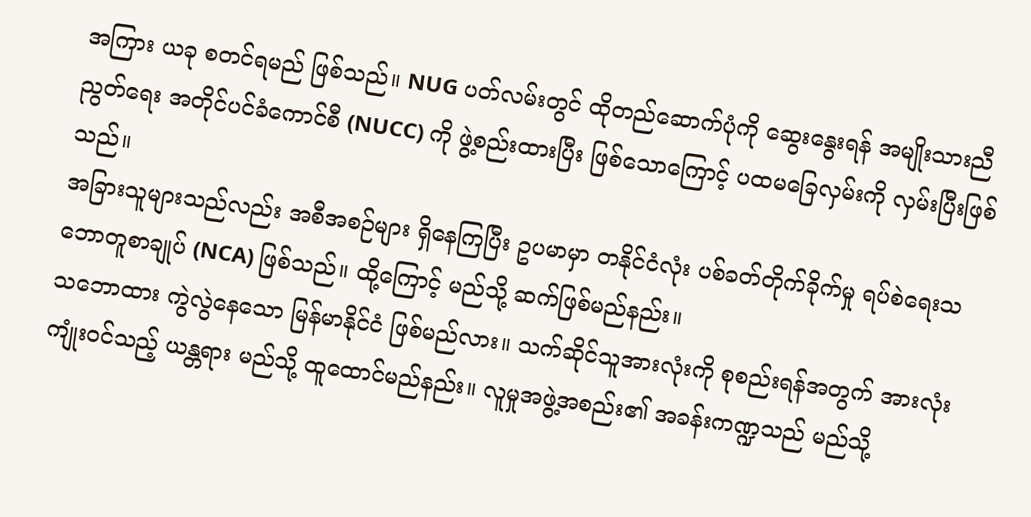အကြား ယခု စတင်ရမည် ဖြစ်သည်။ NUG ပတ်လမ်းတွင် ထိုတည်ဆောက်ပုံကို ဆွေးနွေးရန် အမျိုးသားညီညွတ်ရေး အတိုင်ပင်ခံကောင်စီ (NUCC) ကို ဖွဲ့စည်းထားပြီး ဖြစ်သောကြောင့် ပထမခြေလှမ်းကို လှမ်းပြီးဖြစ်သည်။
အခြားသူများသည်လည်း အစီအစဉ်များ ရှိနေကြပြီး ဥပမာမှာ တနိုင်ငံလုံး ပစ်ခတ်တိုက်ခိုက်မှု ရပ်စဲရေးသဘောတူစာချုပ် (NCA) ဖြစ်သည်။ ထို့ကြောင့် မည်သို့ ဆက်ဖြစ်မည်နည်း။
သဘောထား ကွဲလွဲနေသော မြန်မာနိုင်ငံ ဖြစ်မည်လား။ သက်ဆိုင်သူအားလုံးကို စုစည်းရန်အတွက် အားလုံးကျုံးဝင်သည့် ယန္တရား မည်သို့ ထူထောင်မည်နည်း။ လူမှုအဖွဲ့အစည်း၏ အခန်းကဏ္ဍသည် မည်သို့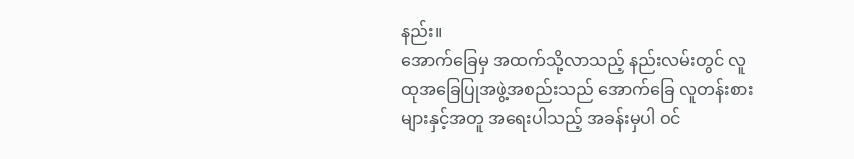နည်း။
အောက်ခြေမှ အထက်သို့လာသည့် နည်းလမ်းတွင် လူထုအခြေပြုအဖွဲ့အစည်းသည် အောက်ခြေ လူတန်းစားများနှင့်အတူ အရေးပါသည့် အခန်းမှပါ ဝင်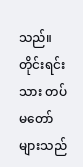သည်။
တိုင်းရင်းသား တပ်မတော်များသည်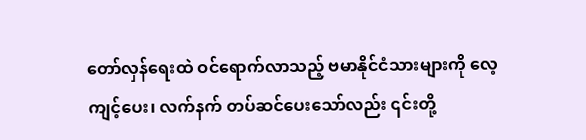တော်လှန်ရေးထဲ ဝင်ရောက်လာသည့် ဗမာနိုင်ငံသားများကို လေ့ကျင့်ပေး၊ လက်နက် တပ်ဆင်ပေးသော်လည်း ၎င်းတို့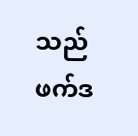သည် ဖက်ဒ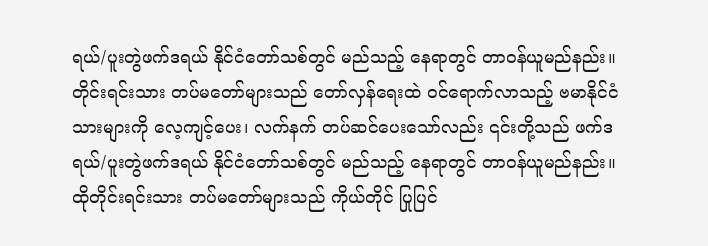ရယ်/ပူးတွဲဖက်ဒရယ် နိုင်ငံတော်သစ်တွင် မည်သည့် နေရာတွင် တာဝန်ယူမည်နည်း။
တိုင်းရင်းသား တပ်မတော်များသည် တော်လှန်ရေးထဲ ဝင်ရောက်လာသည့် ဗမာနိုင်ငံသားများကို လေ့ကျင့်ပေး၊ လက်နက် တပ်ဆင်ပေးသော်လည်း ၎င်းတို့သည် ဖက်ဒရယ်/ပူးတွဲဖက်ဒရယ် နိုင်ငံတော်သစ်တွင် မည်သည့် နေရာတွင် တာဝန်ယူမည်နည်း။
ထိုတိုင်းရင်းသား တပ်မတော်များသည် ကိုယ်တိုင် ပြုပြင်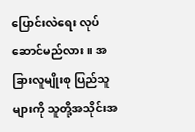ပြောင်းလဲရေး လုပ်ဆောင်မည်လား။ အခြားလူမျိုးစု ပြည်သူများကို သူတို့အသိုင်းအ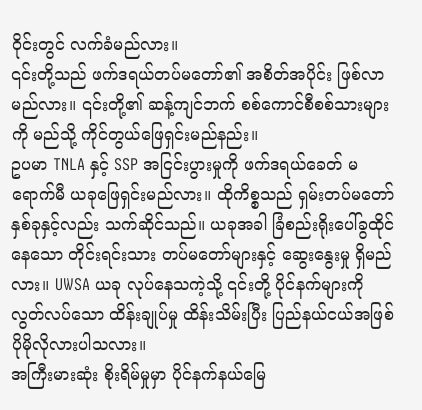ဝိုင်းတွင် လက်ခံမည်လား။
၎င်းတို့သည် ဖက်ဒရယ်တပ်မတော်၏ အစိတ်အပိုင်း ဖြစ်လာမည်လား။ ၎င်းတို့၏ ဆန့်ကျင်ဘက် စစ်ကောင်စီစစ်သားများကို မည်သို့ ကိုင်တွယ်ဖြေရှင်းမည်နည်း။
ဥပမာ TNLA နှင့် SSP အငြင်းပွားမှုကို ဖက်ဒရယ်ခေတ် မရောက်မီ ယခုဖြေရှင်းမည်လား။ ထိုကိစ္စသည် ရှမ်းတပ်မတော် နှစ်ခုနှင့်လည်း သက်ဆိုင်သည်။ ယခုအခါ ခြံစည်းရိုးပေါ်ခွထိုင်နေသော တိုင်းရင်းသား တပ်မတော်များနှင့် ဆွေးနွေးမှု ရှိမည်လား။ UWSA ယခု လုပ်နေသကဲ့သို့ ၎င်းတို့ ပိုင်နက်များကို လွတ်လပ်သော ထိန်းချုပ်မှု ထိန်းသိမ်းပြီး ပြည်နယ်ငယ်အဖြစ် ပိုမိုလိုလားပါသလား။
အကြီးမားဆုံး စိုးရိမ်မှုမှာ ပိုင်နက်နယ်မြေ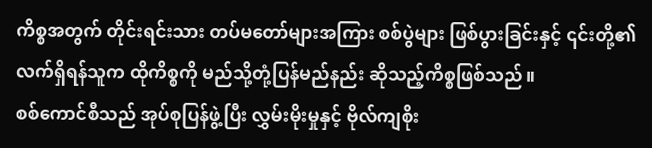ကိစ္စအတွက် တိုင်းရင်းသား တပ်မတော်များအကြား စစ်ပွဲများ ဖြစ်ပွားခြင်းနှင့် ၎င်းတို့၏ လက်ရှိရန်သူက ထိုကိစ္စကို မည်သို့တုံ့ပြန်မည်နည်း ဆိုသည့်ကိစ္စဖြစ်သည်။
စစ်ကောင်စီသည် အုပ်စုပြန်ဖွဲ့ပြီး လွှမ်းမိုးမှုနှင့် ဗိုလ်ကျစိုး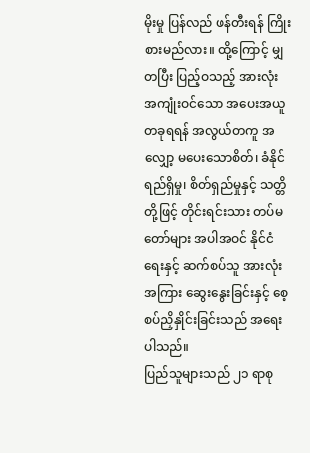မိုးမှု ပြန်လည် ဖန်တီးရန် ကြိုးစားမည်လား။ ထို့ကြောင့် မျှတပြီး ပြည့်ဝသည့် အားလုံးအကျုံးဝင်သော အပေးအယူတခုရရန် အလွယ်တကူ အလျှော့ မပေးသောစိတ်၊ ခံနိုင်ရည်ရှိမှု၊ စိတ်ရှည်မှုနှင့် သတ္တိတို့ဖြင့် တိုင်းရင်းသား တပ်မတော်များ အပါအဝင် နိုင်ငံရေးနှင့် ဆက်စပ်သူ အားလုံးအကြား ဆွေးနွေးခြင်းနှင့် စေ့စပ်ညှိနှိုင်းခြင်းသည် အရေးပါသည်။
ပြည်သူများသည် ၂၁ ရာစု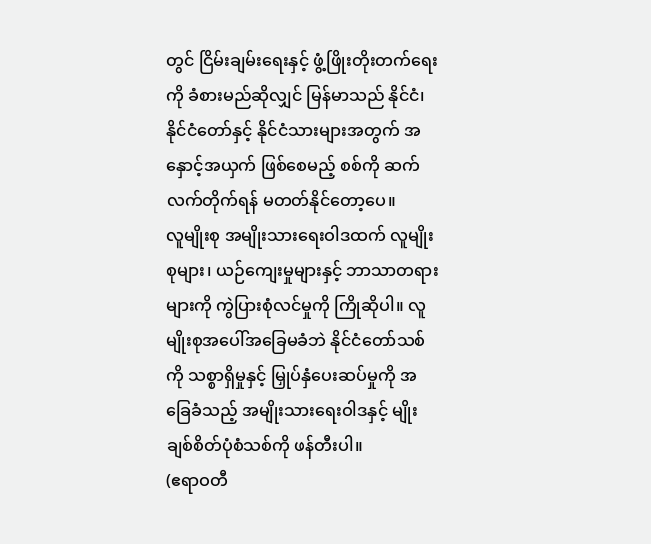တွင် ငြိမ်းချမ်းရေးနှင့် ဖွံ့ဖြိုးတိုးတက်ရေးကို ခံစားမည်ဆိုလျှင် မြန်မာသည် နိုင်ငံ၊ နိုင်ငံတော်နှင့် နိုင်ငံသားများအတွက် အနှောင့်အယှက် ဖြစ်စေမည့် စစ်ကို ဆက်လက်တိုက်ရန် မတတ်နိုင်တော့ပေ။
လူမျိုးစု အမျိုးသားရေးဝါဒထက် လူမျိုးစုများ၊ ယဉ်ကျေးမှုများနှင့် ဘာသာတရားများကို ကွဲပြားစုံလင်မှုကို ကြိုဆိုပါ။ လူမျိုးစုအပေါ်အခြေမခံဘဲ နိုင်ငံတော်သစ်ကို သစ္စာရှိမှုနှင့် မြှုပ်နှံပေးဆပ်မှုကို အခြေခံသည့် အမျိုးသားရေးဝါဒနှင့် မျိုးချစ်စိတ်ပုံစံသစ်ကို ဖန်တီးပါ။
(ဧရာဝတီ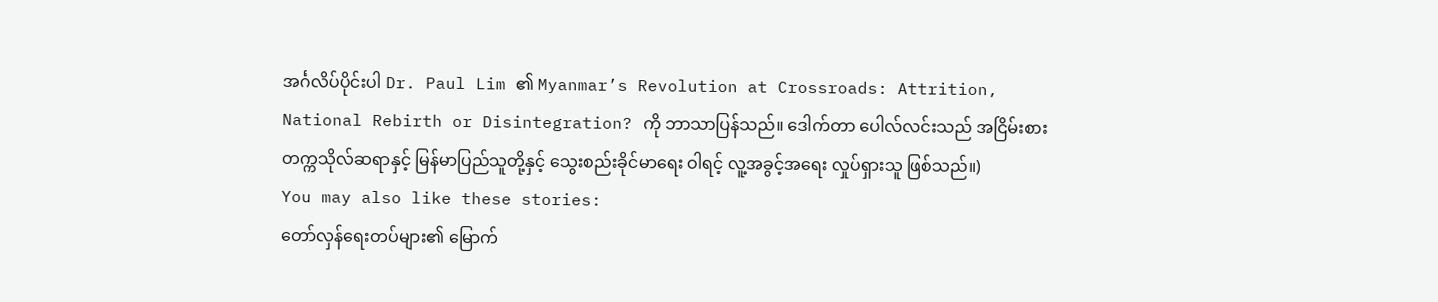အင်္ဂလိပ်ပိုင်းပါ Dr. Paul Lim ၏ Myanmar’s Revolution at Crossroads: Attrition, National Rebirth or Disintegration? ကို ဘာသာပြန်သည်။ ဒေါက်တာ ပေါလ်လင်းသည် အငြိမ်းစား တက္ကသိုလ်ဆရာနှင့် မြန်မာပြည်သူတို့နှင့် သွေးစည်းခိုင်မာရေး ဝါရင့် လူ့အခွင့်အရေး လှုပ်ရှားသူ ဖြစ်သည်။)
You may also like these stories:
တော်လှန်ရေးတပ်များ၏ မြောက်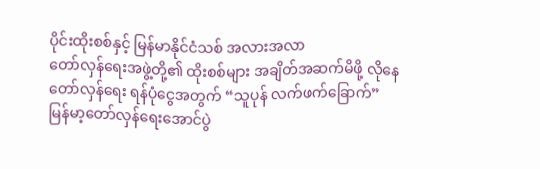ပိုင်းထိုးစစ်နှင့် မြန်မာနိုင်ငံသစ် အလားအလာ
တော်လှန်ရေးအဖွဲ့တို့၏ ထိုးစစ်များ အချိတ်အဆက်မိဖို့ လိုနေ
တော်လှန်ရေး ရန်ပုံငွေအတွက် “သူပုန် လက်ဖက်ခြောက်”
မြန်မာ့တော်လှန်ရေးအောင်ပွဲ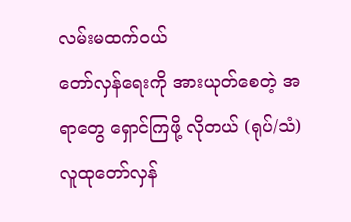လမ်းမထက်ဝယ်
တော်လှန်ရေးကို အားယုတ်စေတဲ့ အရာတွေ ရှောင်ကြဖို့ လိုတယ် (ရုပ်/သံ)
လူထုတော်လှန်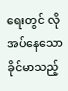ရေးတွင် လိုအပ်နေသော ခိုင်မာသည့်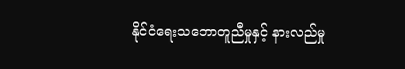နိုင်ငံရေးသဘောတူညီမှုနှင့် နားလည်မှု